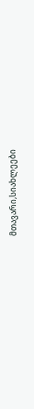მთავარი,სიახლეები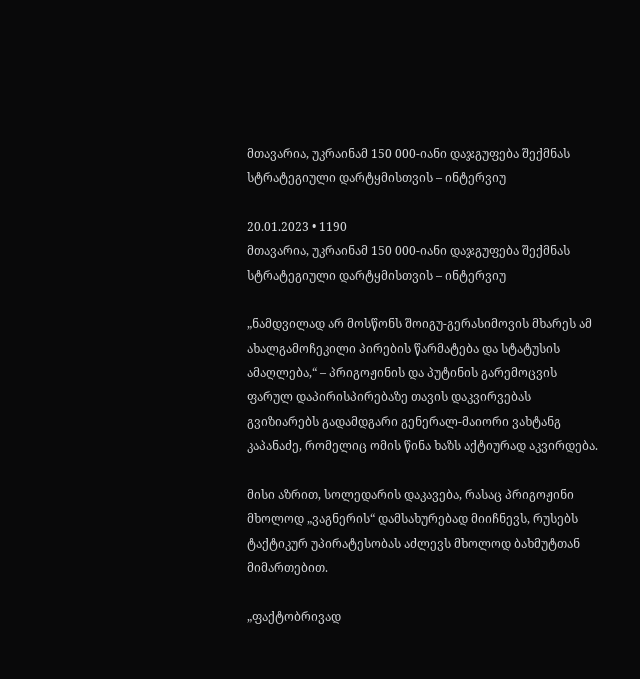მთავარია, უკრაინამ 150 000-იანი დაჯგუფება შექმნას სტრატეგიული დარტყმისთვის – ინტერვიუ

20.01.2023 • 1190
მთავარია, უკრაინამ 150 000-იანი დაჯგუფება შექმნას სტრატეგიული დარტყმისთვის – ინტერვიუ

„ნამდვილად არ მოსწონს შოიგუ-გერასიმოვის მხარეს ამ ახალგამოჩეკილი პირების წარმატება და სტატუსის ამაღლება,“ – პრიგოჟინის და პუტინის გარემოცვის ფარულ დაპირისპირებაზე თავის დაკვირვებას გვიზიარებს გადამდგარი გენერალ-მაიორი ვახტანგ კაპანაძე, რომელიც ომის წინა ხაზს აქტიურად აკვირდება.

მისი აზრით, სოლედარის დაკავება, რასაც პრიგოჟინი მხოლოდ „ვაგნერის“ დამსახურებად მიიჩნევს, რუსებს ტაქტიკურ უპირატესობას აძლევს მხოლოდ ბახმუტთან მიმართებით.

„ფაქტობრივად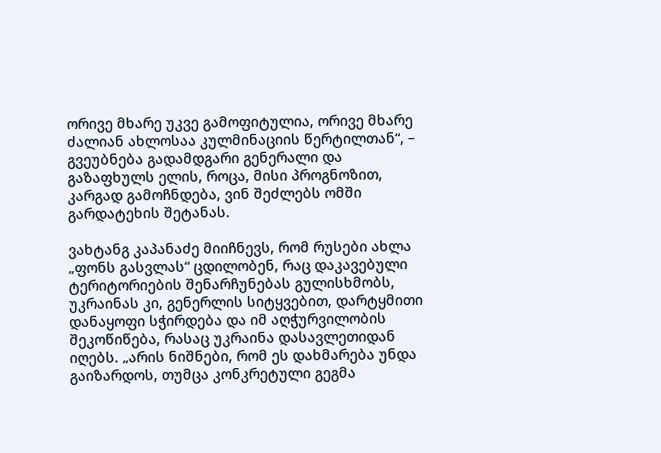ორივე მხარე უკვე გამოფიტულია, ორივე მხარე ძალიან ახლოსაა კულმინაციის წერტილთან“, – გვეუბნება გადამდგარი გენერალი და გაზაფხულს ელის, როცა, მისი პროგნოზით, კარგად გამოჩნდება, ვინ შეძლებს ომში გარდატეხის შეტანას.

ვახტანგ კაპანაძე მიიჩნევს, რომ რუსები ახლა „ფონს გასვლას“ ცდილობენ, რაც დაკავებული ტერიტორიების შენარჩუნებას გულისხმობს, უკრაინას კი, გენერლის სიტყვებით, დარტყმითი დანაყოფი სჭირდება და იმ აღჭურვილობის შეკოწიწება, რასაც უკრაინა დასავლეთიდან იღებს. „არის ნიშნები, რომ ეს დახმარება უნდა გაიზარდოს, თუმცა კონკრეტული გეგმა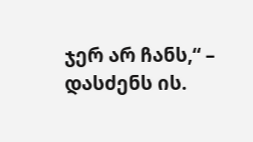ჯერ არ ჩანს,“ – დასძენს ის.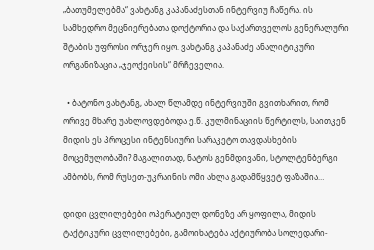„ბათუმელებმა“ ვახტანგ კაპანაძესთან ინტერვიუ ჩაწერა. ის სამხედრო მეცნიერებათა დოქტორია და საქართველოს გენერალური შტაბის უფროსი ორჯერ იყო. ვახტანგ კაპანაძე ანალიტიკური ორგანიზაცია „ჯეოქეისის“ მრჩეველია.

  • ბატონო ვახტანგ, ახალ წლამდე ინტერვიუში გვითხარით, რომ ორივე მხარე უახლოვდებოდა ე.წ. კულმინაციის წერტილს, საითკენ მიდის ეს პროცესი ინტენსიური სარაკეტო თავდასხების მოცემულობაში? მაგალითად, ნატოს გენმდივანი, სტოლტენბერგი ამბობს, რომ რუსეთ-უკრაინის ომი ახლა გადამწყვეტ ფაზაშია…

დიდი ცვლილებები ოპერატიულ დონეზე არ ყოფილა, მიდის ტაქტიკური ცვლილებები, გამოიხატება აქტიურობა სოლედარი-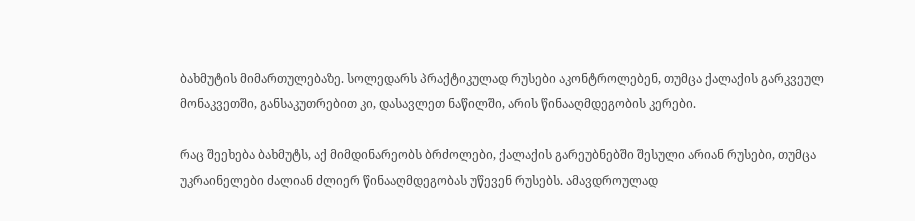ბახმუტის მიმართულებაზე. სოლედარს პრაქტიკულად რუსები აკონტროლებენ, თუმცა ქალაქის გარკვეულ მონაკვეთში, განსაკუთრებით კი, დასავლეთ ნაწილში, არის წინააღმდეგობის კერები.

რაც შეეხება ბახმუტს, აქ მიმდინარეობს ბრძოლები, ქალაქის გარეუბნებში შესული არიან რუსები, თუმცა უკრაინელები ძალიან ძლიერ წინააღმდეგობას უწევენ რუსებს. ამავდროულად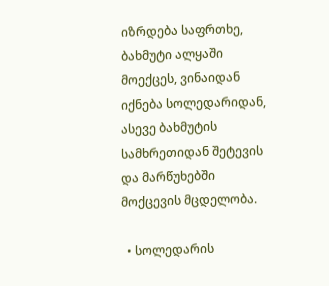იზრდება საფრთხე, ბახმუტი ალყაში მოექცეს, ვინაიდან იქნება სოლედარიდან, ასევე ბახმუტის სამხრეთიდან შეტევის და მარწუხებში მოქცევის მცდელობა.

  • სოლედარის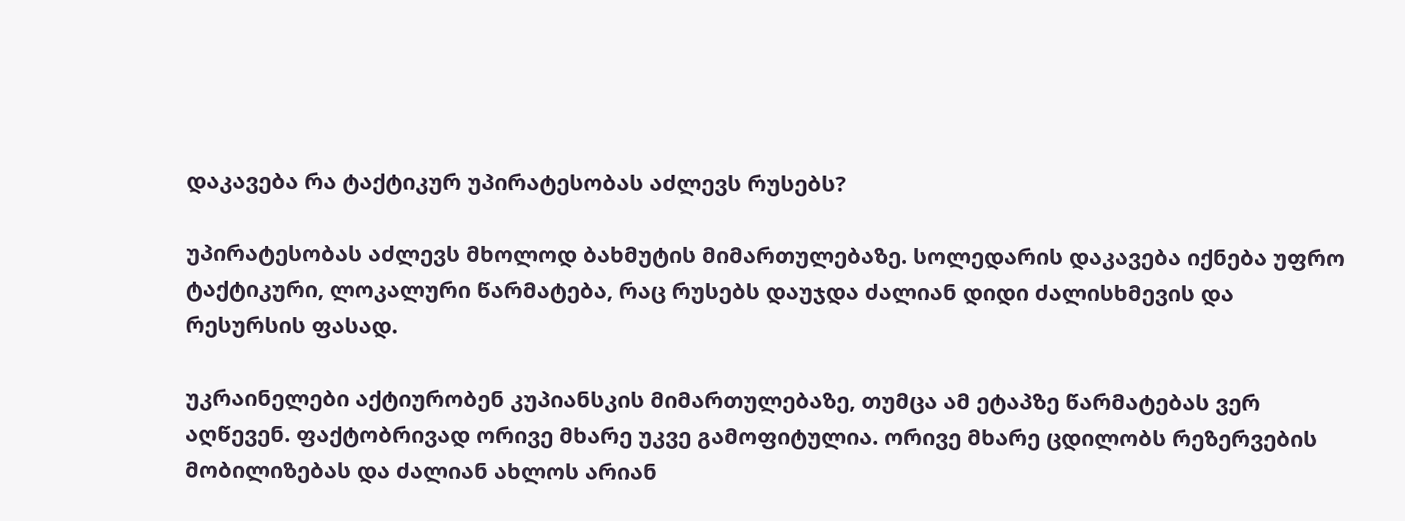დაკავება რა ტაქტიკურ უპირატესობას აძლევს რუსებს?

უპირატესობას აძლევს მხოლოდ ბახმუტის მიმართულებაზე. სოლედარის დაკავება იქნება უფრო ტაქტიკური, ლოკალური წარმატება, რაც რუსებს დაუჯდა ძალიან დიდი ძალისხმევის და რესურსის ფასად.

უკრაინელები აქტიურობენ კუპიანსკის მიმართულებაზე, თუმცა ამ ეტაპზე წარმატებას ვერ აღწევენ. ფაქტობრივად ორივე მხარე უკვე გამოფიტულია. ორივე მხარე ცდილობს რეზერვების მობილიზებას და ძალიან ახლოს არიან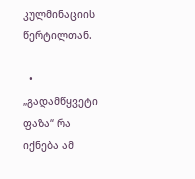კულმინაციის წერტილთან.

  • „გადამწყვეტი ფაზა“ რა იქნება ამ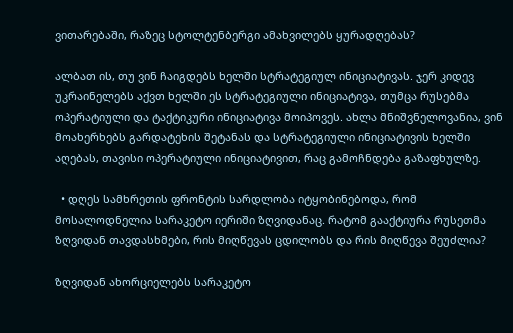ვითარებაში, რაზეც სტოლტენბერგი ამახვილებს ყურადღებას?

ალბათ ის, თუ ვინ ჩაიგდებს ხელში სტრატეგიულ ინიციატივას. ჯერ კიდევ უკრაინელებს აქვთ ხელში ეს სტრატეგიული ინიციატივა, თუმცა რუსებმა ოპერატიული და ტაქტიკური ინიციატივა მოიპოვეს. ახლა მნიშვნელოვანია, ვინ მოახერხებს გარდატეხის შეტანას და სტრატეგიული ინიციატივის ხელში აღებას, თავისი ოპერატიული ინიციატივით, რაც გამოჩნდება გაზაფხულზე.

  • დღეს სამხრეთის ფრონტის სარდლობა იტყობინებოდა, რომ მოსალოდნელია სარაკეტო იერიში ზღვიდანაც. რატომ გააქტიურა რუსეთმა ზღვიდან თავდასხმები, რის მიღწევას ცდილობს და რის მიღწევა შეუძლია?

ზღვიდან ახორციელებს სარაკეტო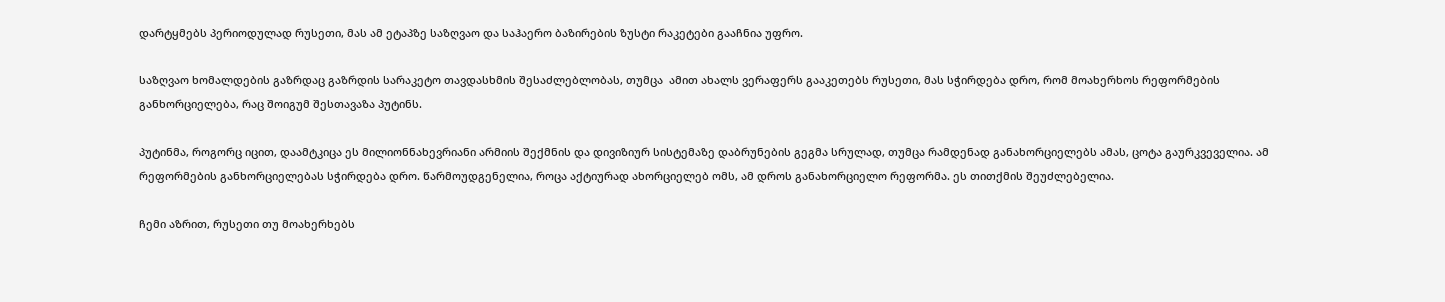დარტყმებს პერიოდულად რუსეთი, მას ამ ეტაპზე საზღვაო და საჰაერო ბაზირების ზუსტი რაკეტები გააჩნია უფრო.

საზღვაო ხომალდების გაზრდაც გაზრდის სარაკეტო თავდასხმის შესაძლებლობას, თუმცა  ამით ახალს ვერაფერს გააკეთებს რუსეთი, მას სჭირდება დრო, რომ მოახერხოს რეფორმების განხორციელება, რაც შოიგუმ შესთავაზა პუტინს.

პუტინმა, როგორც იცით, დაამტკიცა ეს მილიონნახევრიანი არმიის შექმნის და დივიზიურ სისტემაზე დაბრუნების გეგმა სრულად, თუმცა რამდენად განახორციელებს ამას, ცოტა გაურკვეველია. ამ რეფორმების განხორციელებას სჭირდება დრო. წარმოუდგენელია, როცა აქტიურად ახორციელებ ომს, ამ დროს განახორციელო რეფორმა. ეს თითქმის შეუძლებელია.

ჩემი აზრით, რუსეთი თუ მოახერხებს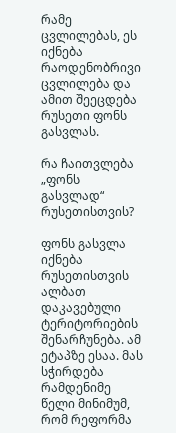რამე ცვლილებას, ეს იქნება რაოდენობრივი ცვლილება და ამით შეეცდება რუსეთი ფონს გასვლას.

რა ჩაითვლება „ფონს გასვლად“ რუსეთისთვის?

ფონს გასვლა იქნება რუსეთისთვის ალბათ დაკავებული ტერიტორიების შენარჩუნება. ამ ეტაპზე ესაა. მას სჭირდება რამდენიმე წელი მინიმუმ, რომ რეფორმა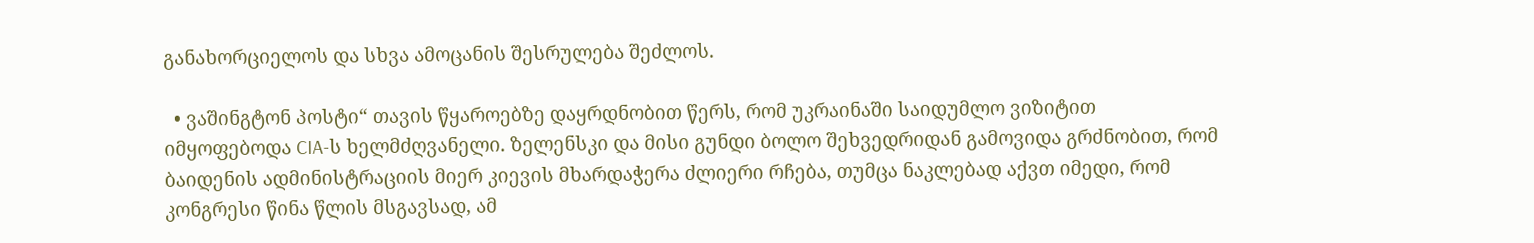განახორციელოს და სხვა ამოცანის შესრულება შეძლოს.

  • ვაშინგტონ პოსტი“ თავის წყაროებზე დაყრდნობით წერს, რომ უკრაინაში საიდუმლო ვიზიტით იმყოფებოდა CIA-ს ხელმძღვანელი. ზელენსკი და მისი გუნდი ბოლო შეხვედრიდან გამოვიდა გრძნობით, რომ ბაიდენის ადმინისტრაციის მიერ კიევის მხარდაჭერა ძლიერი რჩება, თუმცა ნაკლებად აქვთ იმედი, რომ კონგრესი წინა წლის მსგავსად, ამ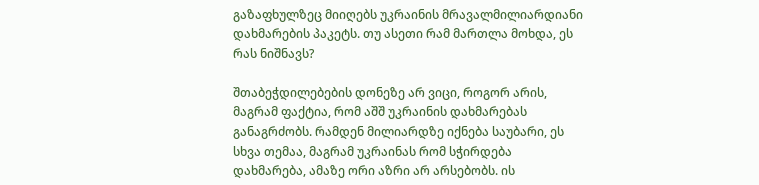გაზაფხულზეც მიიღებს უკრაინის მრავალმილიარდიანი დახმარების პაკეტს. თუ ასეთი რამ მართლა მოხდა, ეს რას ნიშნავს?

შთაბეჭდილებების დონეზე არ ვიცი, როგორ არის, მაგრამ ფაქტია, რომ აშშ უკრაინის დახმარებას განაგრძობს. რამდენ მილიარდზე იქნება საუბარი, ეს სხვა თემაა, მაგრამ უკრაინას რომ სჭირდება დახმარება, ამაზე ორი აზრი არ არსებობს. ის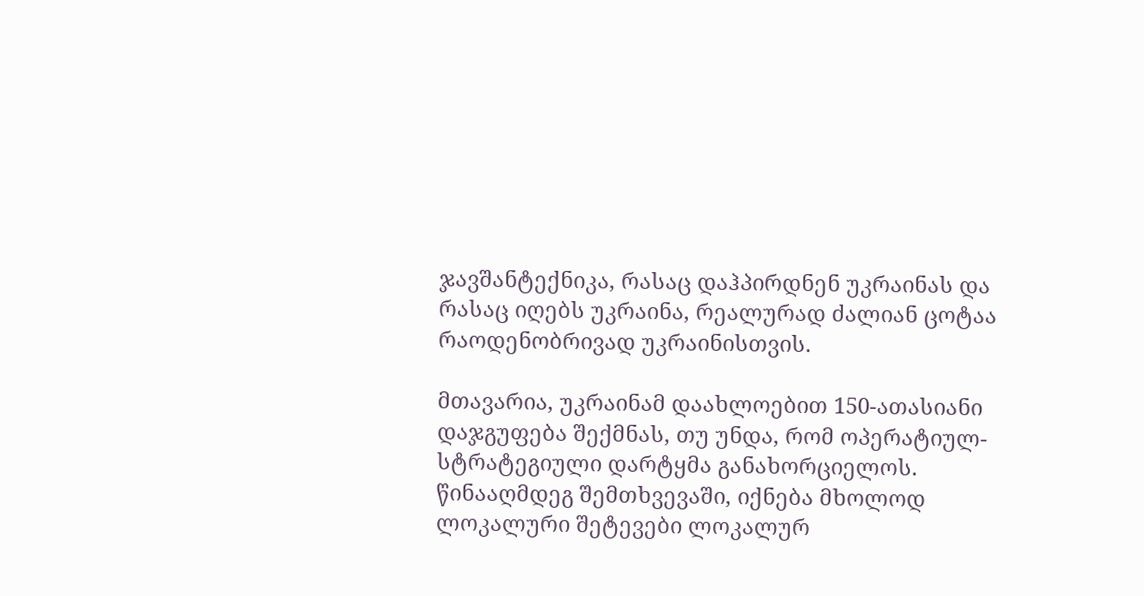ჯავშანტექნიკა, რასაც დაჰპირდნენ უკრაინას და რასაც იღებს უკრაინა, რეალურად ძალიან ცოტაა რაოდენობრივად უკრაინისთვის.

მთავარია, უკრაინამ დაახლოებით 150-ათასიანი დაჯგუფება შექმნას, თუ უნდა, რომ ოპერატიულ-სტრატეგიული დარტყმა განახორციელოს. წინააღმდეგ შემთხვევაში, იქნება მხოლოდ ლოკალური შეტევები ლოკალურ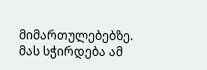მიმართულებებზე. მას სჭირდება ამ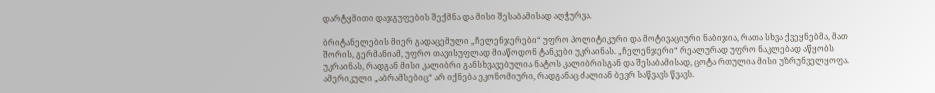დარტყმითი დაჯგუფების შექმნა და მისი შესაბამისად აღჭურვა.

ბრიტანელების მიერ გადაცემული „ჩელენჯერები“ უფრო პოლიტიკური და მოტივაციური ნაბიჯია, რათა სხვა ქვეყნებმა, მათ შორის, გერმანიამ, უფრო თავისუფლად მიაწოდონ ტანკები უკრაინას. „ჩელენჯერი“ რეალურად უფრო ნაკლებად აწყობს უკრაინას, რადგან მისი კალიბრი განსხვავებულია ნატოს კალიბრისგან და შესაბამისად, ცოტა რთულია მისი უზრუნველყოფა. ამერიკული „აბრამსებიც“ არ იქნება ეკონომიური, რადგანაც ძალიან ბევრ საწვავს წვავს.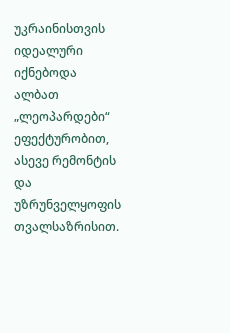უკრაინისთვის იდეალური იქნებოდა ალბათ „ლეოპარდები“ ეფექტურობით, ასევე რემონტის და უზრუნველყოფის თვალსაზრისით.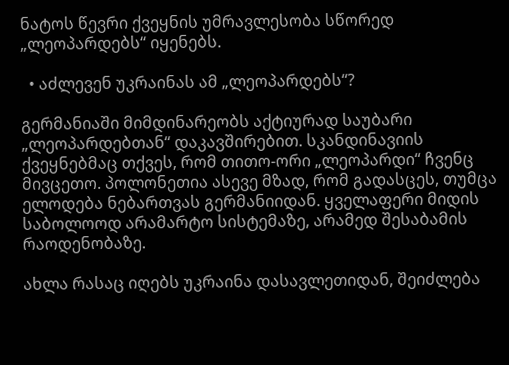ნატოს წევრი ქვეყნის უმრავლესობა სწორედ „ლეოპარდებს“ იყენებს.

  • აძლევენ უკრაინას ამ „ლეოპარდებს“?

გერმანიაში მიმდინარეობს აქტიურად საუბარი „ლეოპარდებთან“ დაკავშირებით. სკანდინავიის ქვეყნებმაც თქვეს, რომ თითო-ორი „ლეოპარდი“ ჩვენც მივცეთო. პოლონეთია ასევე მზად, რომ გადასცეს, თუმცა ელოდება ნებართვას გერმანიიდან. ყველაფერი მიდის საბოლოოდ არამარტო სისტემაზე, არამედ შესაბამის რაოდენობაზე.

ახლა რასაც იღებს უკრაინა დასავლეთიდან, შეიძლება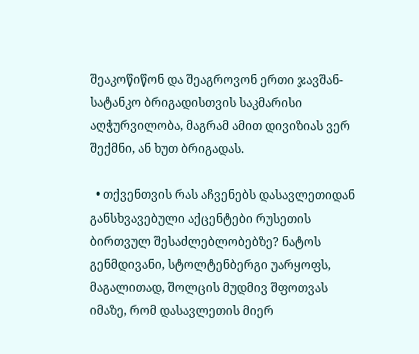შეაკოწიწონ და შეაგროვონ ერთი ჯავშან-სატანკო ბრიგადისთვის საკმარისი აღჭურვილობა, მაგრამ ამით დივიზიას ვერ შექმნი, ან ხუთ ბრიგადას.

  • თქვენთვის რას აჩვენებს დასავლეთიდან განსხვავებული აქცენტები რუსეთის ბირთვულ შესაძლებლობებზე? ნატოს გენმდივანი, სტოლტენბერგი უარყოფს, მაგალითად, შოლცის მუდმივ შფოთვას იმაზე, რომ დასავლეთის მიერ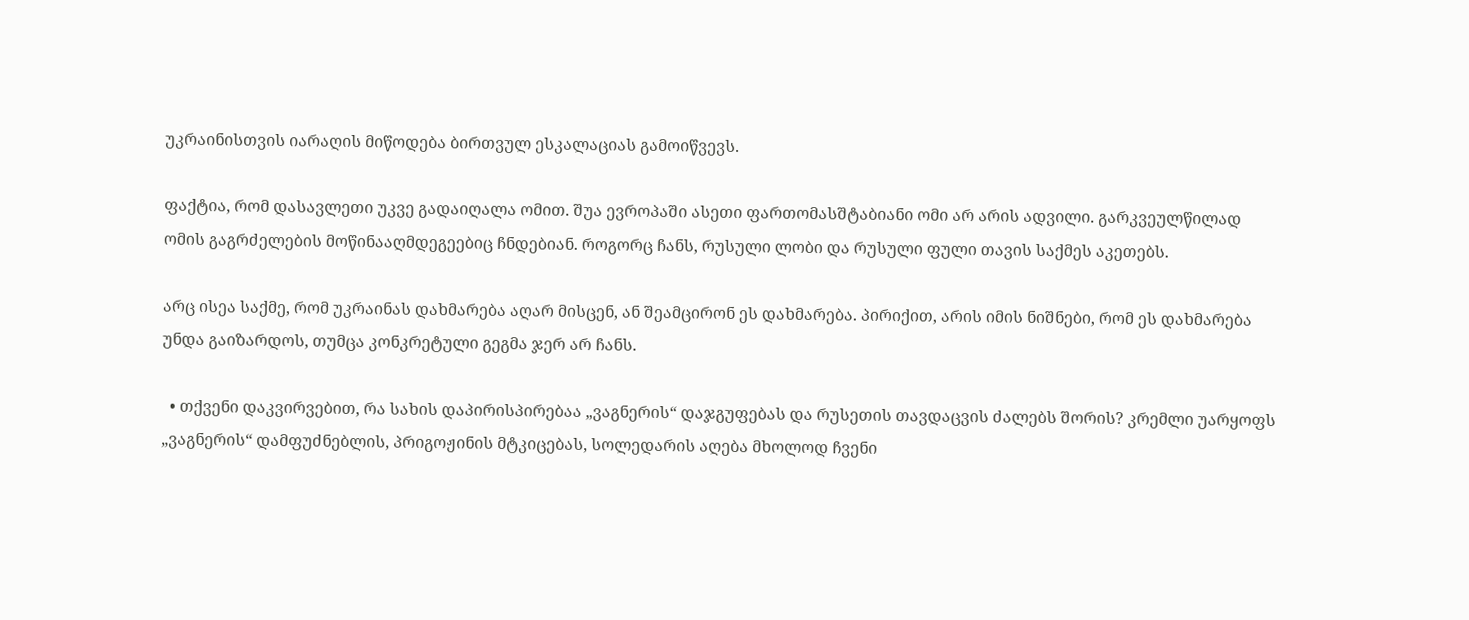უკრაინისთვის იარაღის მიწოდება ბირთვულ ესკალაციას გამოიწვევს.

ფაქტია, რომ დასავლეთი უკვე გადაიღალა ომით. შუა ევროპაში ასეთი ფართომასშტაბიანი ომი არ არის ადვილი. გარკვეულწილად ომის გაგრძელების მოწინააღმდეგეებიც ჩნდებიან. როგორც ჩანს, რუსული ლობი და რუსული ფული თავის საქმეს აკეთებს.

არც ისეა საქმე, რომ უკრაინას დახმარება აღარ მისცენ, ან შეამცირონ ეს დახმარება. პირიქით, არის იმის ნიშნები, რომ ეს დახმარება უნდა გაიზარდოს, თუმცა კონკრეტული გეგმა ჯერ არ ჩანს.

  • თქვენი დაკვირვებით, რა სახის დაპირისპირებაა „ვაგნერის“ დაჯგუფებას და რუსეთის თავდაცვის ძალებს შორის? კრემლი უარყოფს „ვაგნერის“ დამფუძნებლის, პრიგოჟინის მტკიცებას, სოლედარის აღება მხოლოდ ჩვენი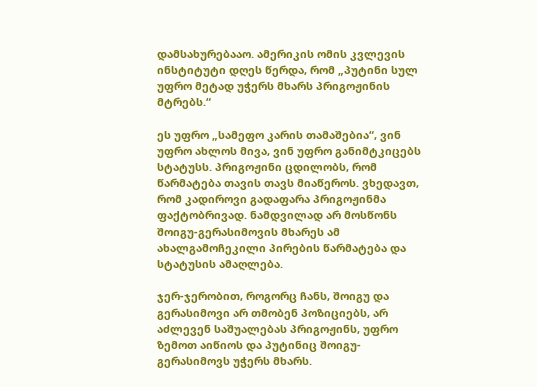დამსახურებააო. ამერიკის ომის კვლევის ინსტიტუტი დღეს წერდა, რომ „პუტინი სულ უფრო მეტად უჭერს მხარს პრიგოჟინის მტრებს.“

ეს უფრო „სამეფო კარის თამაშებია“, ვინ უფრო ახლოს მივა, ვინ უფრო განიმტკიცებს სტატუსს. პრიგოჟინი ცდილობს, რომ წარმატება თავის თავს მიაწეროს. ვხედავთ, რომ კადიროვი გადაფარა პრიგოჟინმა ფაქტობრივად. ნამდვილად არ მოსწონს შოიგუ-გერასიმოვის მხარეს ამ ახალგამოჩეკილი პირების წარმატება და სტატუსის ამაღლება.

ჯერ-ჯერობით, როგორც ჩანს, შოიგუ და გერასიმოვი არ თმობენ პოზიციებს, არ აძლევენ საშუალებას პრიგოჟინს, უფრო ზემოთ აიწიოს და პუტინიც შოიგუ-გერასიმოვს უჭერს მხარს.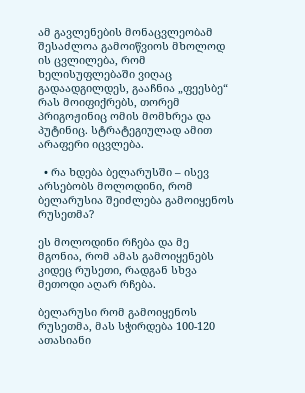ამ გავლენების მონაცვლეობამ შესაძლოა გამოიწვიოს მხოლოდ ის ცვლილება, რომ ხელისუფლებაში ვიღაც გადაადგილდეს, გააჩნია „ფეესბე“ რას მოიფიქრებს, თორემ პრიგოჟინიც ომის მომხრეა და პუტინიც. სტრატეგიულად ამით არაფერი იცვლება.

  • რა ხდება ბელარუსში – ისევ არსებობს მოლოდინი, რომ ბელარუსია შეიძლება გამოიყენოს რუსეთმა?

ეს მოლოდინი რჩება და მე მგონია, რომ ამას გამოიყენებს კიდეც რუსეთი, რადგან სხვა მეთოდი აღარ რჩება.

ბელარუსი რომ გამოიყენოს რუსეთმა, მას სჭირდება 100-120 ათასიანი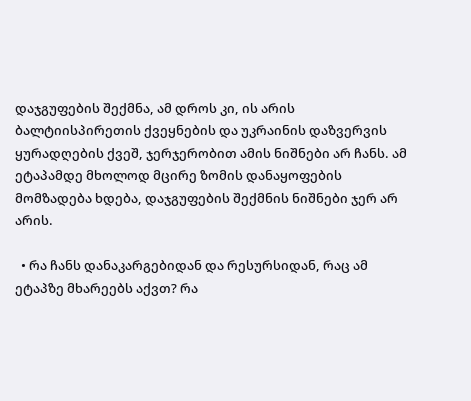დაჯგუფების შექმნა, ამ დროს კი, ის არის ბალტიისპირეთის ქვეყნების და უკრაინის დაზვერვის ყურადღების ქვეშ, ჯერჯერობით ამის ნიშნები არ ჩანს. ამ ეტაპამდე მხოლოდ მცირე ზომის დანაყოფების მომზადება ხდება, დაჯგუფების შექმნის ნიშნები ჯერ არ არის.

  • რა ჩანს დანაკარგებიდან და რესურსიდან, რაც ამ ეტაპზე მხარეებს აქვთ? რა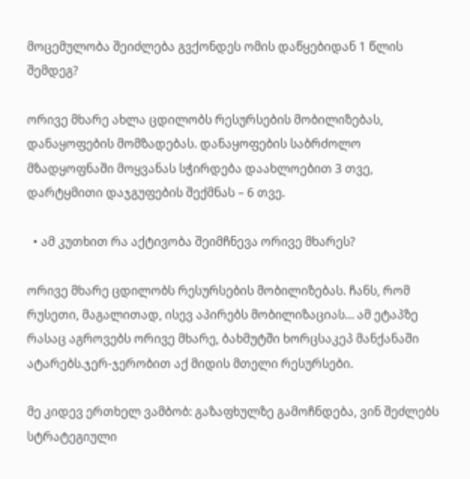მოცემულობა შეიძლება გვქონდეს ომის დაწყებიდან 1 წლის შემდეგ?

ორივე მხარე ახლა ცდილობს რესურსების მობილიზებას, დანაყოფების მომზადებას. დანაყოფების საბრძოლო მზადყოფნაში მოყვანას სჭირდება დაახლოებით 3 თვე, დარტყმითი დაჯგუფების შექმნას – 6 თვე.

  • ამ კუთხით რა აქტივობა შეიმჩნევა ორივე მხარეს?

ორივე მხარე ცდილობს რესურსების მობილიზებას. ჩანს, რომ რუსეთი, მაგალითად, ისევ აპირებს მობილიზაციას… ამ ეტაპზე რასაც აგროვებს ორივე მხარე, ბახმუტში ხორცსაკეპ მანქანაში ატარებს.ჯერ-ჯერობით აქ მიდის მთელი რესურსები.

მე კიდევ ერთხელ ვამბობ: გაზაფხულზე გამოჩნდება, ვინ შეძლებს სტრატეგიული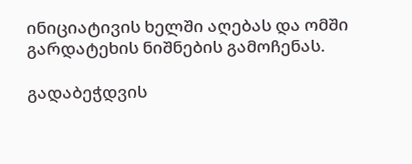ინიციატივის ხელში აღებას და ომში გარდატეხის ნიშნების გამოჩენას.

გადაბეჭდვის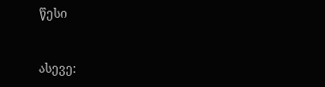წესი


ასევე: